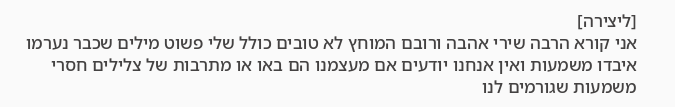[ליצירה]
אני קורא הרבה שירי אהבה ורובם המוחץ לא טובים כולל שלי פשוט מילים שכבר נערמו איבדו משמעות ואין אנחנו יודעים אם מעצמנו הם באו או מתרבות של צלילים חסרי משמעות שגורמים לנו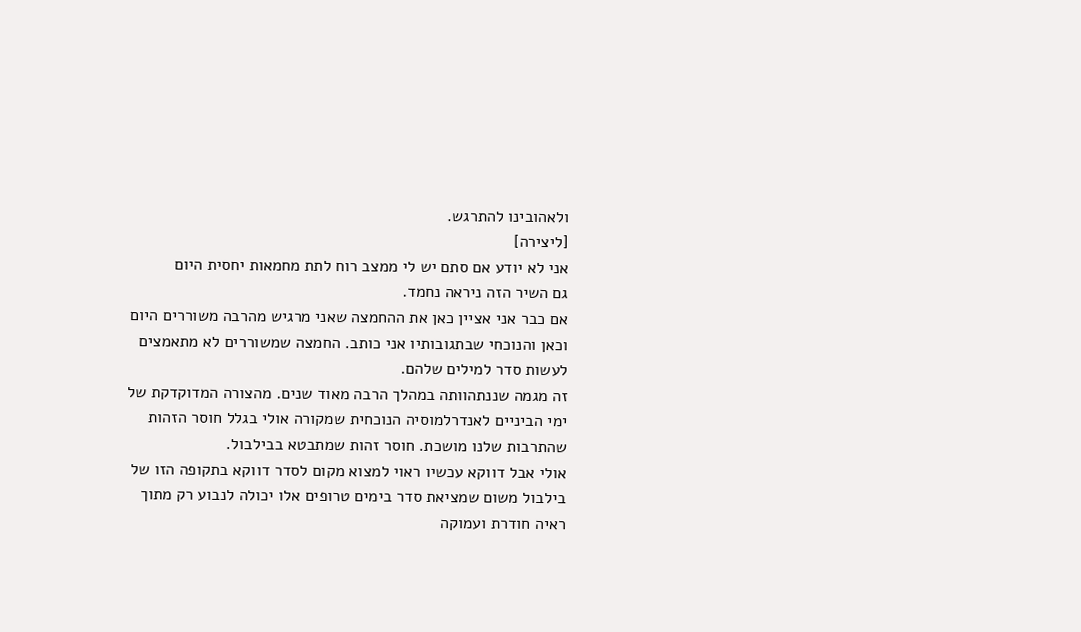ולאהובינו להתרגש.
[ליצירה]
אני לא יודע אם סתם יש לי ממצב רוח לתת מחמאות יחסית היום
גם השיר הזה ניראה נחמד.
אם כבר אני אציין כאן את ההחמצה שאני מרגיש מהרבה משוררים היום וכאן והנוכחי שבתגובותיו אני כותב. החמצה שמשוררים לא מתאמצים לעשות סדר למילים שלהם.
זה מגמה שננתהוותה במהלך הרבה מאוד שנים. מהצורה המדוקדקת של ימי הביניים לאנדרלמוסיה הנוכחית שמקורה אולי בגלל חוסר הזהות שהתרבות שלנו מושכת. חוסר זהות שמתבטא בבילבול.
אולי אבל דווקא עכשיו ראוי למצוא מקום לסדר דווקא בתקופה הזו של בילבול משום שמציאת סדר בימים טרופים אלו יכולה לנבוע רק מתוך ראיה חודרת ועמוקה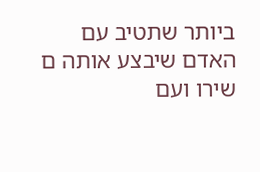ביותר שתטיב עם האדם שיבצע אותה ם שירו ועם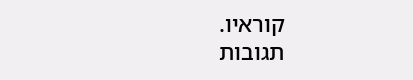קוראיו.
תגובות